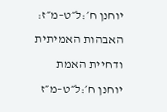יוחנן ח׳:ל״ט–מ״ז:
האבהות האמיתית ודחיית האמת
יוחנן ח׳:ל״ט–מ״ז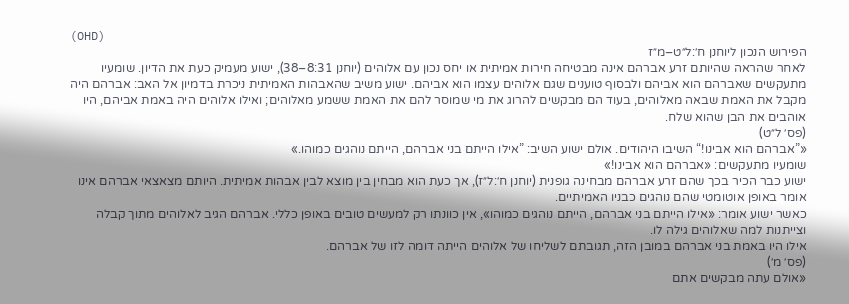(OHD)
הפירוש הנכון ליוחנן ח׳:ל״ט–מ״ז
לאחר שהראה שהיותם זרע אברהם אינה מבטיחה חירות אמיתית או יחס נכון עם אלוהים (יוחנן 8:31–38), ישוע מעמיק כעת את הדיון. שומעיו מתעקשים שאברהם הוא אביהם ולבסוף טוענים שגם אלוהים עצמו הוא אביהם. ישוע משיב שהאבהות האמיתית ניכרת בדמיון אל האב: אברהם היה מקבל את האמת שבאה מאלוהים, בעוד הם מבקשים להרוג את מי שמוסר להם את האמת ששמע מאלוהים; ואילו אלוהים היה באמת אביהם, היו אוהבים את הבן שהוא שלח.
(פס׳ ל״ט)
«”אברהם הוא אבינו!“ השיבו היהודים. אולם ישוע השיב: ”אילו הייתם בני אברהם, הייתם נוהגים כמוהו.»
שומעיו מתעקשים: «אברהם הוא אבינו!»
ישוע כבר הכיר בכך שהם זרע אברהם מבחינה גופנית (יוחנן ח׳:ל״ז), אך כעת הוא מבחין בין מוצא לבין אבהות אמיתית. היותם מצאצאי אברהם אינו אומר באופן אוטומטי שהם נוהגים כבניו האמיתיים.
כאשר ישוע אומר: «אילו הייתם בני אברהם, הייתם נוהגים כמוהו», אין כוונתו רק למעשים טובים באופן כללי. אברהם הגיב לאלוהים מתוך קבלה וצייתנות למה שאלוהים גילה לו.
אילו היו באמת בני אברהם במובן הזה, תגובתם לשליחו של אלוהים הייתה דומה לזו של אברהם.
(פס׳ מ׳)
«אולם עתה מבקשים אתם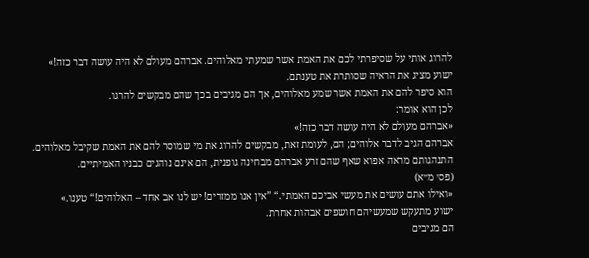להרוג אותי על שסיפרתי לכם את האמת אשר שמעתי מאלוהים. אברהם מעולם לא היה עושה דבר כזה!»
ישוע מציג את הראיה שסותרת את טענתם.
הוא סיפר להם את האמת אשר שמע מאלוהים, אך הם מגיבים בכך שהם מבקשים להרגו.
לכן הוא אומר:
«אברהם מעולם לא היה עושה דבר כזה!»
אברהם הגיב לדבר אלוהים; הם, לעומת זאת, מבקשים להרוג את מי שמוסר להם את האמת שקיבל מאלוהים.
התנהגותם מראה אפוא שאף שהם זרע אברהם מבחינה גופנית, הם אינם נוהגים כבניו האמיתיים.
(פס׳ מ״א)
«ואילו אתם עושים את מעשי אביכם האמתי.“ ”אין אנו ממזרים! יש לנו אב אחד – האלוהים!“ טענו.»
ישוע מתעקש שמעשיהם חושפים אבהות אחרת.
הם מגיבים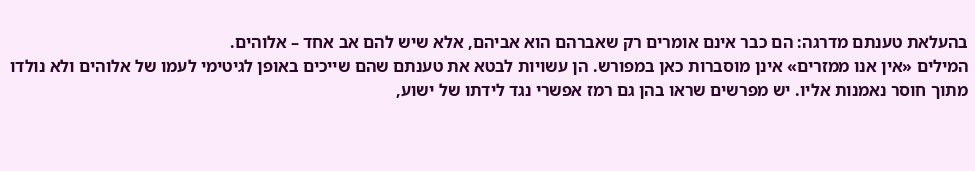בהעלאת טענתם מדרגה: הם כבר אינם אומרים רק שאברהם הוא אביהם, אלא שיש להם אב אחד – אלוהים.
המילים «אין אנו ממזרים» אינן מוסברות כאן במפורש. הן עשויות לבטא את טענתם שהם שייכים באופן לגיטימי לעמו של אלוהים ולא נולדו מתוך חוסר נאמנות אליו. יש מפרשים שראו בהן גם רמז אפשרי נגד לידתו של ישוע,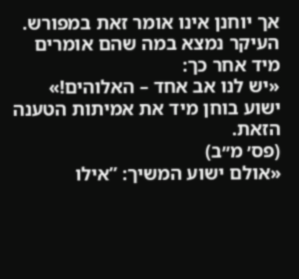אך יוחנן אינו אומר זאת במפורש.
העיקר נמצא במה שהם אומרים מיד אחר כך:
«יש לנו אב אחד – האלוהים!»
ישוע בוחן מיד את אמיתות הטענה הזאת.
(פס׳ מ״ב)
«אולם ישוע המשיך: ”אילו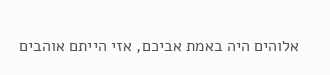אלוהים היה באמת אביכם, אזי הייתם אוהבים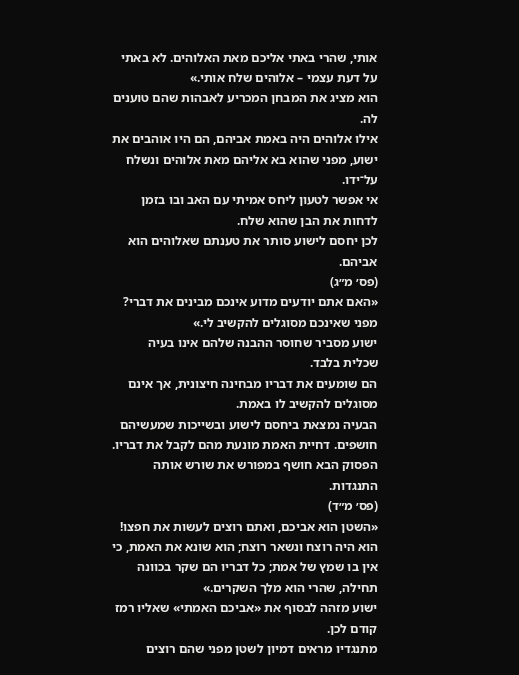אותי, שהרי באתי אליכם מאת האלוהים. לא באתי על דעת עצמי – אלוהים שלח אותי.»
הוא מציג את המבחן המכריע לאבהות שהם טוענים לה.
אילו אלוהים היה באמת אביהם, הם היו אוהבים את ישוע, מפני שהוא בא אליהם מאת אלוהים ונשלח על־ידו.
אי אפשר לטעון ליחס אמיתי עם האב ובו בזמן לדחות את הבן שהוא שלח.
לכן יחסם לישוע סותר את טענתם שאלוהים הוא אביהם.
(פס׳ מ״ג)
«האם אתם יודעים מדוע אינכם מבינים את דברי? מפני שאינכם מסוגלים להקשיב לי.»
ישוע מסביר שחוסר ההבנה שלהם אינו בעיה שכלית בלבד.
הם שומעים את דבריו מבחינה חיצונית, אך אינם מסוגלים להקשיב לו באמת.
הבעיה נמצאת ביחסם לישוע ובשייכות שמעשיהם חושפים. דחיית האמת מונעת מהם לקבל את דבריו.
הפסוק הבא חושף במפורש את שורש אותה התנגדות.
(פס׳ מ״ד)
«השטן הוא אביכם, ואתם רוצים לעשות את חפצו! הוא היה רוצח ונשאר רוצח; הוא שונא את האמת, כי אין בו שמץ של אמת; כל דבריו הם שקר בכוונה תחילה, שהרי הוא מלך השקרים.»
ישוע מזהה לבסוף את «אביכם האמתי» שאליו רמז קודם לכן.
מתנגדיו מראים דמיון לשטן מפני שהם רוצים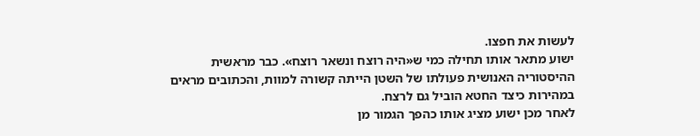לעשות את חפצו.
ישוע מתאר אותו תחילה כמי ש«היה רוצח ונשאר רוצח». כבר מראשית ההיסטוריה האנושית פעולתו של השטן הייתה קשורה למוות, והכתובים מראים במהירות כיצד החטא הוביל גם לרצח.
לאחר מכן ישוע מציג אותו כהפך הגמור מן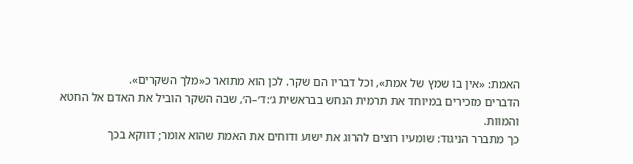האמת: «אין בו שמץ של אמת», וכל דבריו הם שקר. לכן הוא מתואר כ«מלך השקרים».
הדברים מזכירים במיוחד את תרמית הנחש בבראשית ג׳:ד׳–ה׳, שבה השקר הוביל את האדם אל החטא והמוות.
כך מתברר הניגוד: שומעיו רוצים להרוג את ישוע ודוחים את האמת שהוא אומר; דווקא בכך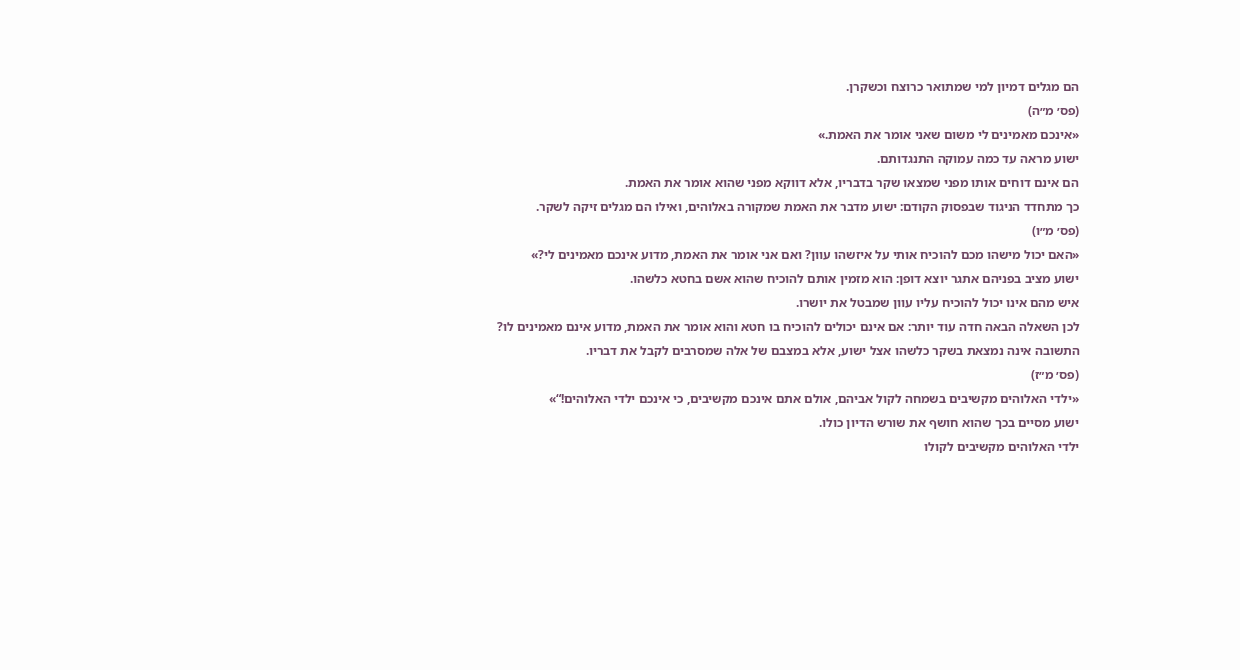הם מגלים דמיון למי שמתואר כרוצח וכשקרן.
(פס׳ מ״ה)
«אינכם מאמינים לי משום שאני אומר את האמת.»
ישוע מראה עד כמה עמוקה התנגדותם.
הם אינם דוחים אותו מפני שמצאו שקר בדבריו, אלא דווקא מפני שהוא אומר את האמת.
כך מתחדד הניגוד שבפסוק הקודם: ישוע מדבר את האמת שמקורה באלוהים, ואילו הם מגלים זיקה לשקר.
(פס׳ מ״ו)
«האם יכול מישהו מכם להוכיח אותי על איזשהו עוון? ואם אני אומר את האמת, מדוע אינכם מאמינים לי?»
ישוע מציב בפניהם אתגר יוצא דופן: הוא מזמין אותם להוכיח שהוא אשם בחטא כלשהו.
איש מהם אינו יכול להוכיח עליו עוון שמבטל את יושרו.
לכן השאלה הבאה חדה עוד יותר: אם אינם יכולים להוכיח בו חטא והוא אומר את האמת, מדוע אינם מאמינים לו?
התשובה אינה נמצאת בשקר כלשהו אצל ישוע, אלא במצבם של אלה שמסרבים לקבל את דבריו.
(פס׳ מ״ז)
«ילדי האלוהים מקשיבים בשמחה לקול אביהם, אולם אתם אינכם מקשיבים, כי אינכם ילדי האלוהים!“»
ישוע מסיים בכך שהוא חושף את שורש הדיון כולו.
ילדי האלוהים מקשיבים לקולו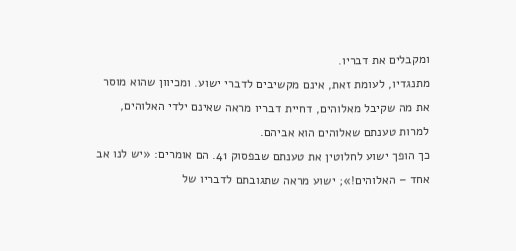ומקבלים את דבריו.
מתנגדיו, לעומת זאת, אינם מקשיבים לדברי ישוע. ומכיוון שהוא מוסר את מה שקיבל מאלוהים, דחיית דבריו מראה שאינם ילדי האלוהים, למרות טענתם שאלוהים הוא אביהם.
כך הופך ישוע לחלוטין את טענתם שבפסוק 41. הם אומרים: «יש לנו אב אחד – האלוהים!»; ישוע מראה שתגובתם לדבריו של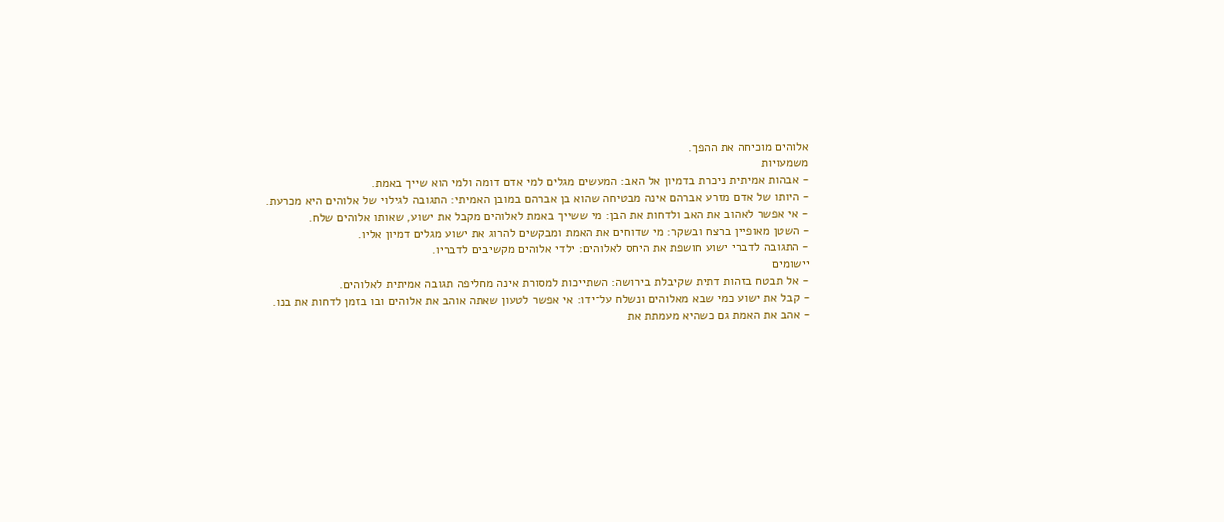אלוהים מוכיחה את ההפך.
משמעויות
- אבהות אמיתית ניכרת בדמיון אל האב: המעשים מגלים למי אדם דומה ולמי הוא שייך באמת.
- היותו של אדם מזרע אברהם אינה מבטיחה שהוא בן אברהם במובן האמיתי: התגובה לגילוי של אלוהים היא מכרעת.
- אי אפשר לאהוב את האב ולדחות את הבן: מי ששייך באמת לאלוהים מקבל את ישוע, שאותו אלוהים שלח.
- השטן מאופיין ברצח ובשקר: מי שדוחים את האמת ומבקשים להרוג את ישוע מגלים דמיון אליו.
- התגובה לדברי ישוע חושפת את היחס לאלוהים: ילדי אלוהים מקשיבים לדבריו.
יישומים
- אל תבטח בזהות דתית שקיבלת בירושה: השתייכות למסורת אינה מחליפה תגובה אמיתית לאלוהים.
- קבל את ישוע כמי שבא מאלוהים ונשלח על־ידו: אי אפשר לטעון שאתה אוהב את אלוהים ובו בזמן לדחות את בנו.
- אהב את האמת גם כשהיא מעמתת את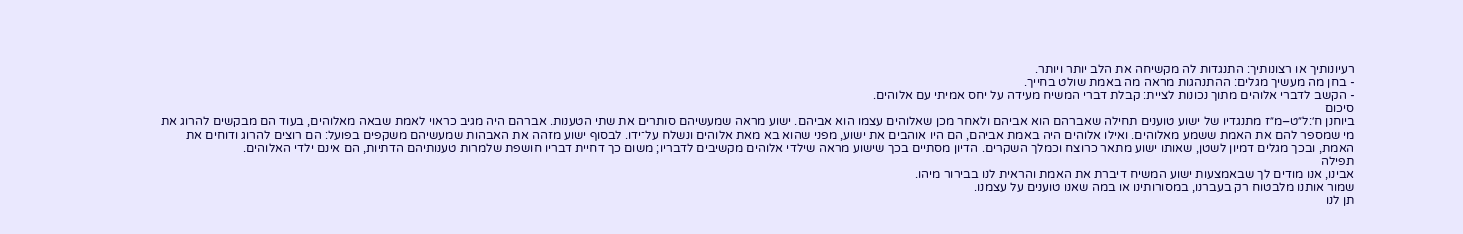רעיונותיך או רצונותיך: התנגדות לה מקשיחה את הלב יותר ויותר.
- בחן מה מעשיך מגלים: ההתנהגות מראה מה באמת שולט בחייך.
- הקשב לדברי אלוהים מתוך נכונות לציית: קבלת דברי המשיח מעידה על יחס אמיתי עם אלוהים.
סיכום
ביוחנן ח׳:ל״ט–מ״ז מתנגדיו של ישוע טוענים תחילה שאברהם הוא אביהם ולאחר מכן שאלוהים עצמו הוא אביהם. ישוע מראה שמעשיהם סותרים את שתי הטענות. אברהם היה מגיב כראוי לאמת שבאה מאלוהים, בעוד הם מבקשים להרוג את מי שמספר להם את האמת ששמע מאלוהים. ואילו אלוהים היה באמת אביהם, הם היו אוהבים את ישוע, מפני שהוא בא מאת אלוהים ונשלח על־ידו. לבסוף ישוע מזהה את האבהות שמעשיהם משקפים בפועל: הם רוצים להרוג ודוחים את האמת, ובכך מגלים דמיון לשטן, שאותו ישוע מתאר כרוצח וכמלך השקרים. הדיון מסתיים בכך שישוע מראה שילדי אלוהים מקשיבים לדבריו; משום כך דחיית דבריו חושפת שלמרות טענותיהם הדתיות, הם אינם ילדי האלוהים.
תפילה
אבינו, אנו מודים לך שבאמצעות ישוע המשיח דיברת את האמת והראית לנו בבירור מיהו.
שמור אותנו מלבטוח רק בעברנו, במסורותינו או במה שאנו טוענים על עצמנו.
תן לנו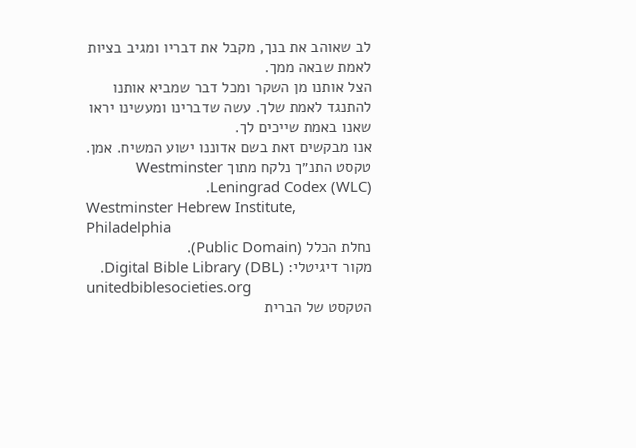לב שאוהב את בנך, מקבל את דבריו ומגיב בציות לאמת שבאה ממך.
הצל אותנו מן השקר ומכל דבר שמביא אותנו להתנגד לאמת שלך. עשה שדברינו ומעשינו יראו שאנו באמת שייכים לך.
אנו מבקשים זאת בשם אדוננו ישוע המשיח. אמן.
טקסט התנ״ך נלקח מתוך Westminster Leningrad Codex (WLC).
Westminster Hebrew Institute, Philadelphia
נחלת הכלל (Public Domain).
מקור דיגיטלי: Digital Bible Library (DBL).
unitedbiblesocieties.org
הטקסט של הברית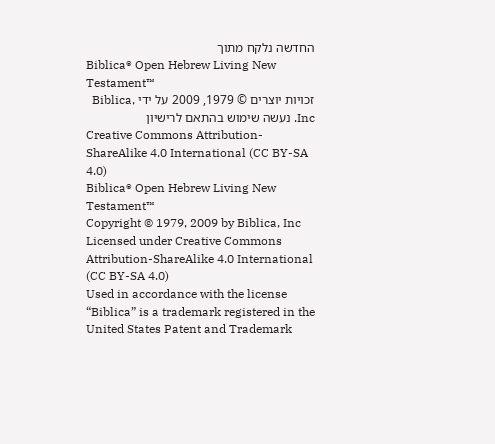החדשה נלקח מתוך
Biblica® Open Hebrew Living New Testament™
זכויות יוצרים © 1979, 2009 על ידי Biblica, Inc. נעשה שימוש בהתאם לרישיון
Creative Commons Attribution-ShareAlike 4.0 International (CC BY-SA 4.0)
Biblica® Open Hebrew Living New Testament™
Copyright © 1979, 2009 by Biblica, Inc
Licensed under Creative Commons Attribution-ShareAlike 4.0 International (CC BY-SA 4.0)
Used in accordance with the license
“Biblica” is a trademark registered in the United States Patent and Trademark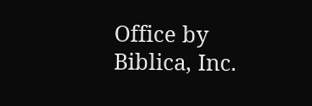Office by Biblica, Inc.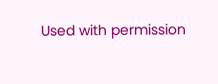Used with permission